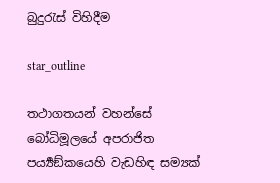බුදුරැස් විහිදීම

star_outline

තථාගතයන් වහන්සේ බෝධිමූලයේ අපරාජිත පර්‍ය්‍යඞ්කයෙහි වැඩහිඳ සම්‍යක්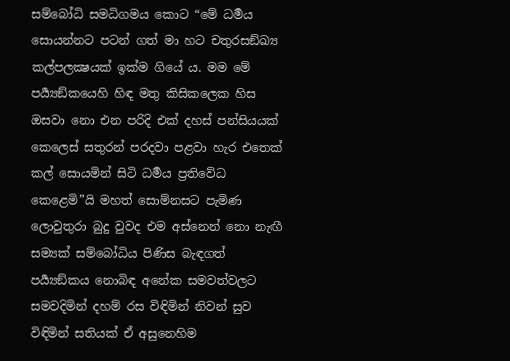සම්බෝධි සමධිගමය කොට “මේ ධර්‍මය සොයන්නට පටන් ගත් මා හට චතුරසඞ්ඛ්‍ය කල්පලක්‍ෂයක් ඉක්ම ගියේ ය. මම මේ පර්‍ය්‍යඞ්කයෙහි හිඳ මතු කිසිකලෙක හිස ඔසවා නො එන පරිදි එක් දහස් පන්සියයක් කෙලෙස් සතුරන් පරදවා පළවා හැර එතෙක් කල් සොයමින් සිටි ධර්‍මය ප්‍රතිවේධ කෙළෙමි”යි මහත් සොම්නසට පැමිණ ලොවුතුරා බුදු වුවද එම අස්නෙන් නො නැඟී සම්‍යක් සම්බෝධිය පිණිස බැඳගත් පර්‍ය්‍යඞ්කය නොබිඳ අනේක සමවත්වලට සමවදිමින් දහම් රස විඳිමින් නිවන් සුව විඳිමින් සතියක් ඒ අසුනෙහිම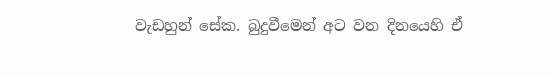වැඩහුන් සේක. බුදුවීමෙන් අට වන දිනයෙහි ඒ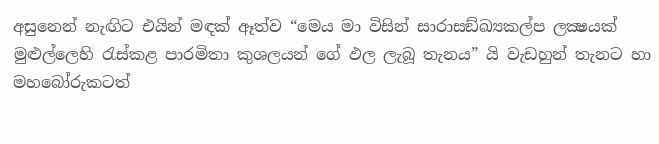අසුනෙන් නැඟිට එයින් මඳක් ඈත්ව “මෙය මා විසින් සාරාසඞ්ඛ්‍යකල්ප ලක්‍ෂයක් මුළුල්ලෙහි රැස්කළ පාරමිතා කුශලයන් ගේ ඵල ලැබූ තැනය” යි වැඩහුන් තැනට හා මහබෝරුකටත්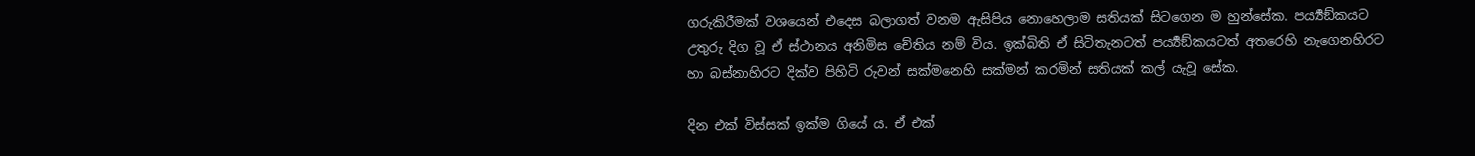ගරුකිරීමක් වශයෙන් එදෙස බලාගත් වනම ඇසිපිය නොහෙලාම සතියක් සිටගෙන ම හුන්සේක. පර්‍ය්‍යඞ්කයට උතුරු දිග වූ ඒ ස්ථානය අනිමිස චේතිය නම් විය. ඉක්බිති ඒ සිටිතැනටත් පර්‍ය්‍යඞ්කයටත් අතරෙහි නැගෙනහිරට හා බස්නාහිරට දික්ව පිහිටි රුවන් සක්මනෙහි සක්මන් කරමින් සතියක් කල් යැවූ සේක.

දින එක් විස්සක් ඉක්ම ගියේ ය. ඒ එක්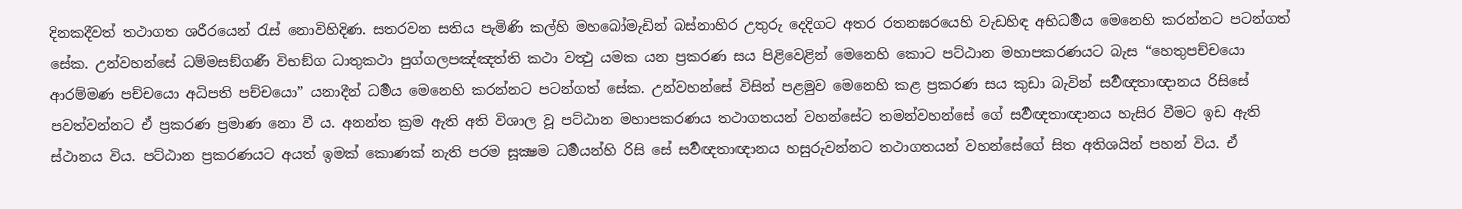දිනකදීවත් තථාගත ශරීරයෙන් රැස් නොවිහිදිණ. සතරවන සතිය පැමිණි කල්හි මහබෝමැඩින් බස්නාහිර උතුරු දෙදිගට අතර රතනඝරයෙහි වැඩහිඳ අභිධර්‍මය මෙනෙහි කරන්නට පටන්ගත් සේක. උන්වහන්සේ ධම්මසඞ්ගණී විභඞ්ග ධාතුකථා පුග්ගලපඤ්ඤත්ති කථා වත්‍ථු යමක යන ප්‍රකරණ සය පිළිවෙළින් මෙනෙහි කොට පට්ඨාන මහාපකරණයට බැස “හෙතුපච්චයො ආරම්මණ පච්චයො අධිපති පච්චයො” යනාදීන් ධර්‍මය මෙනෙහි කරන්නට පටන්ගත් සේක. උන්වහන්සේ විසින් පළමුව මෙනෙහි කළ ප්‍රකරණ සය කුඩා බැවින් සර්‍වඥතාඥානය රිසිසේ පවත්වන්නට ඒ ප්‍රකරණ ප්‍රමාණ නො වී ය. අනන්ත ක්‍රම ඇති අති විශාල වූ පට්ඨාන මහාපකරණය තථාගතයන් වහන්සේට තමන්වහන්සේ ගේ සර්‍වඥතාඥානය හැසිර වීමට ඉඩ ඇති ස්ථානය විය. පට්ඨාන ප්‍රකරණයට අයත් ඉමක් කොණක් නැති පරම සූක්‍ෂම ධර්‍මයන්හි රිසි සේ සර්‍වඥතාඥානය හසුරුවන්නට තථාගතයන් වහන්සේගේ සිත අතිශයින් පහන් විය. ඒ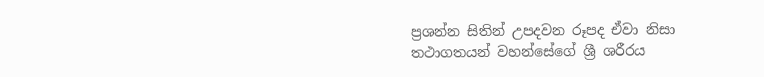ප්‍රශන්න සිතින් උපදවන රූපද ඒවා නිසා තථාගතයන් වහන්සේගේ ශ්‍රී ශරීරය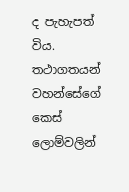ද පැහැපත් විය. තථාගතයන් වහන්සේගේ කෙස් ලොම්වලින්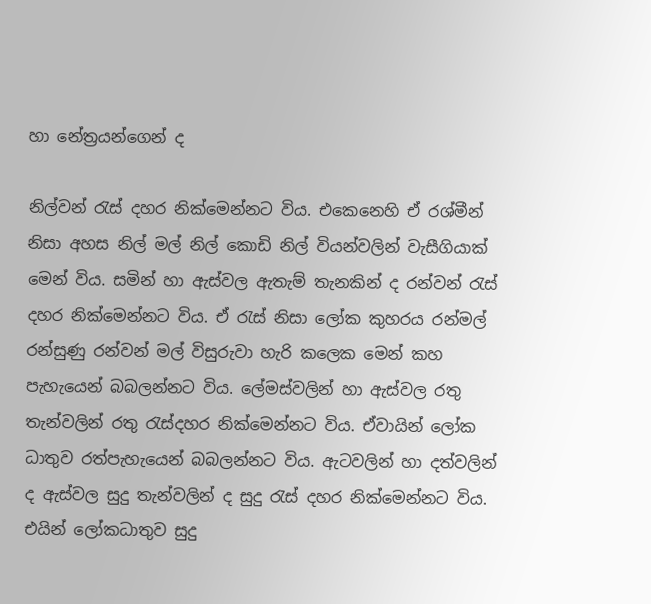හා නේත්‍රයන්ගෙන් ද

නිල්වන් රැස් දහර නික්මෙන්නට විය. එකෙනෙහි ඒ රශ්මීන් නිසා අහස නිල් මල් නිල් කොඩි නිල් වියන්වලින් වැසීගියාක් මෙන් විය. සමින් හා ඇස්වල ඇතැම් තැනකින් ද රන්වන් රැස් දහර නික්මෙන්නට විය. ඒ රැස් නිසා ලෝක කුහරය රන්මල් රන්සුණු රන්වන් මල් විසුරුවා හැරි කලෙක මෙන් කහ පැහැයෙන් බබලන්නට විය. ලේමස්වලින් හා ඇස්වල රතු තැන්වලින් රතු රැස්දහර නික්මෙන්නට විය. ඒවායින් ලෝක ධාතුව රත්පැහැයෙන් බබලන්නට විය. ඇටවලින් හා දත්වලින් ද ඇස්වල සුදු තැන්වලින් ද සුදු රැස් දහර නික්මෙන්නට විය. එයින් ලෝකධාතුව සුදු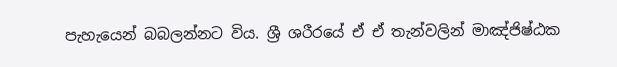පැහැයෙන් බබලන්නට විය. ශ්‍රී ශරීරයේ ඒ ඒ තැන්වලින් මාඤ්ජිෂ්ඨක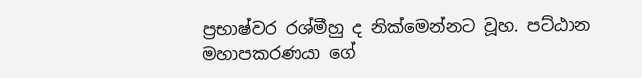ප්‍රභාෂ්වර රශ්මීහු ද නික්මෙන්නට වූහ. පට්ඨාන මහාපකරණයා ගේ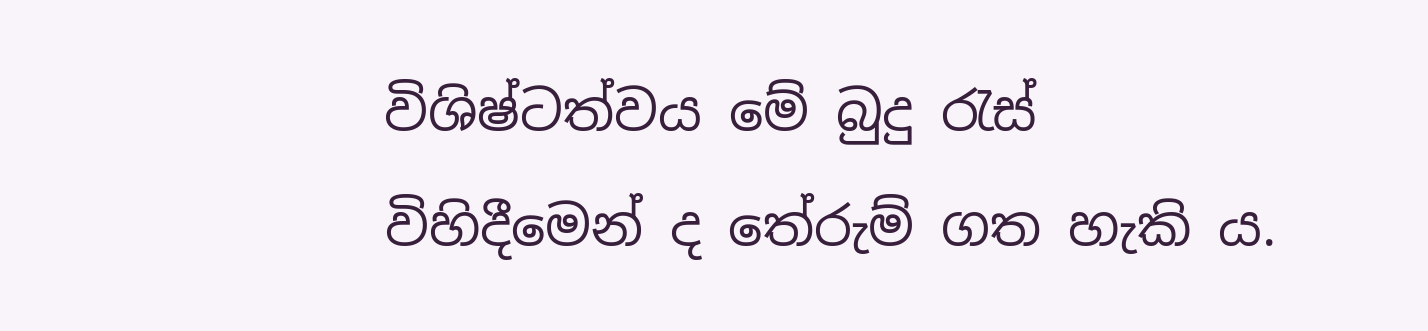විශිෂ්ටත්වය මේ බුදු රැස් විහිදීමෙන් ද තේරුම් ගත හැකි ය.